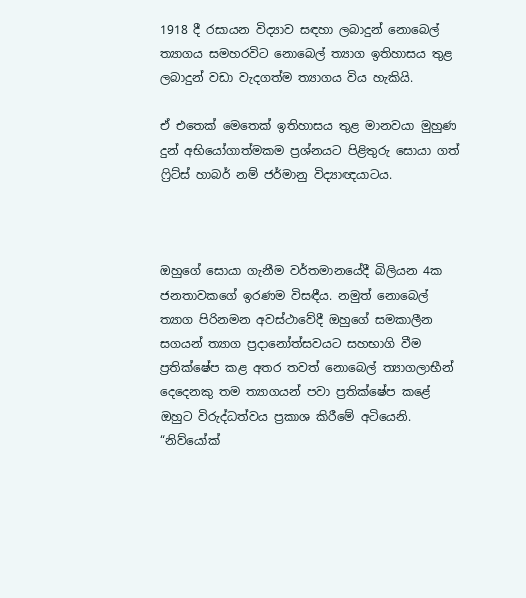1918 දී රසායන විද්‍යාව සඳහා ලබාදුන් නොබෙල් ත්‍යාගය සමහරවිට නොබෙල් ත්‍යාග ඉතිහාසය තුළ ලබාදුන් වඩා වැදගත්ම ත්‍යාගය විය හැකියි.

ඒ එතෙක් මෙතෙක් ඉතිහාසය තුළ මානවයා මුහුණ දුන් අභියෝගාත්මකම ප්‍රශ්නයට පිළිතුරු සොයා ගත් ෆ්‍රිට්ස් හාබර් නම් ජර්මානු විද්‍යාඥයාටය.



ඔහුගේ සොයා ගැනීම වර්තමානයේදී බිලියන 4ක ජනතාවකගේ ඉරණම විසඳීය. නමුත් නොබෙල් ත්‍යාග පිරිනමන අවස්ථාවේදී ඔහුගේ සමකාලීන සගයන් ත්‍යාග ප්‍රදානෝත්සවයට සහභාගි වීම ප්‍රතික්ෂේප කළ අතර තවත් නොබෙල් ත්‍යාගලාභීන් දෙදෙනකු තම ත්‍යාගයන් පවා ප්‍රතික්ෂේප කළේ ඔහුට විරුද්ධත්වය ප්‍රකාශ කිරීමේ අටියෙනි. “නිව්යෝක්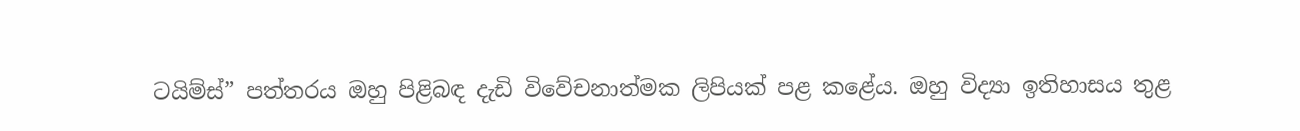ටයිම්ස්” පත්තරය ඔහු පිළිබඳ දැඩි විවේචනාත්මක ලිපියක් පළ කළේය. ඔහු විද්‍යා ඉතිහාසය තුළ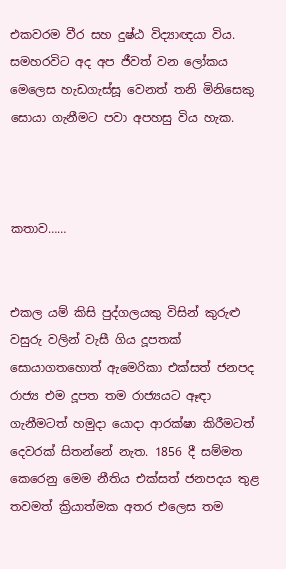එකවරම වීර සහ දුෂ්ඨ විද්‍යාඥයා විය. සමහරවිට අද අප ජීවත් වන ලෝකය මෙලෙස හැඩගැස්සූ වෙනත් තනි මිනිසෙකු සොයා ගැනීමට පවා අපහසු විය හැක.



කතාව……


එකල යම් කිසි පුද්ගලයකු විසින් කුරුළු වසුරු වලින් වැසී ගිය දූපතක් සොයාගතහොත් ඇමෙරිකා එක්සත් ජනපද රාජ්‍ය එම දූපත තම රාජ්‍යයට ඈඳා ගැනීමටත් හමුදා යොදා ආරක්ෂා කිරීමටත් දෙවරක් සිතන්නේ නැත. 1856 දී සම්මත කෙරෙනු මෙම නීතිය එක්සත් ජනපදය තුළ තවමත් ක්‍රියාත්මක අතර එලෙස තම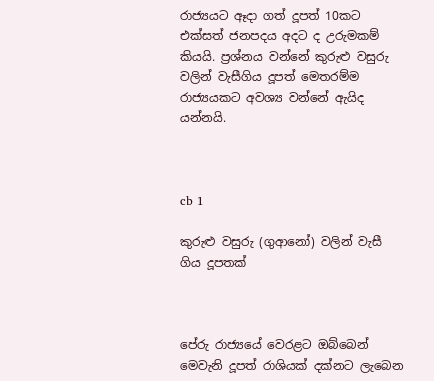රාජ්‍යයට ඈදා ගත් දූපත් 10කට එක්සත් ජනපදය අදට ද උරුමකම් කියයි. ප්‍රශ්නය වන්නේ කුරුළු වසුරු වලින් වැසීගිය දූපත් මෙතරම්ම රාජ්‍යයකට අවශ්‍ය වන්නේ ඇයිද යන්නයි.



cb 1

කුරුළු වසුරු (ගුආනෝ) වලින් වැසී ගිය දූපතක්



පේරු රාජ්‍යයේ වෙරළට ඔබ්බෙන් මෙවැනි දූපත් රාශියක් දක්නට ලැබෙන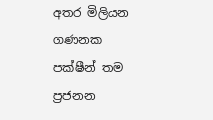අතර මිලියන ගණනක පක්ෂීන් තම ප්‍රජනන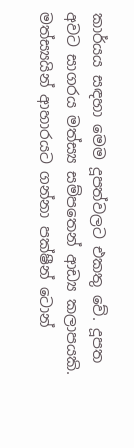කාර්යය සඳහා මෙම දූපත්වලට එකතු වේ. දූපත අවට සාගරය මත්ස්‍ය සම්පතෙන් ආඩ්‍ය කලාපයකි. මත්ස්‍යයින් ආහාරයට ගන්නා පක්ෂීන් ටොන්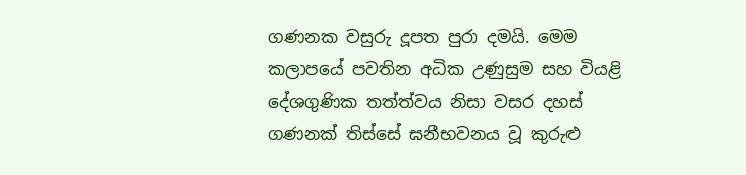ගණනක වසුරු දූපත පුරා දමයි. මෙම කලාපයේ පවතින අධික උණුසුම සහ වියළි දේශගුණික තත්ත්වය නිසා වසර දහස් ගණනක් තිස්සේ ඝනීභවනය වූ කුරුළු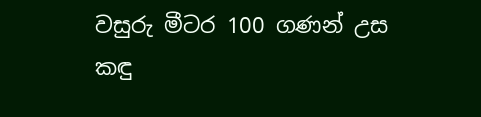වසුරු මීටර 100 ගණන් උස කඳු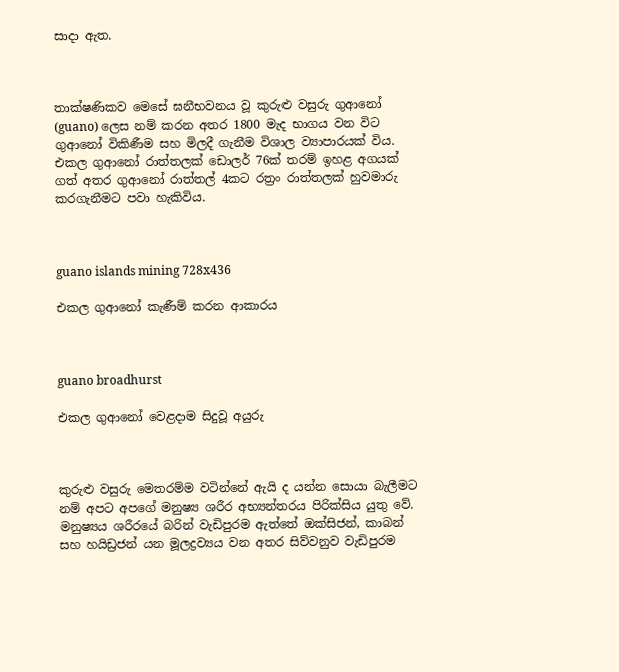සාදා ඇත.



තාක්ෂණිකව මෙසේ ඝනීභවනය වූ කුරුළු වසුරු ගුආනෝ (guano) ලෙස නම් කරන අතර 1800 මැද භාගය වන විට ගුආනෝ විකිණීම සහ මිලදී ගැනීම විශාල ව්‍යාපාරයක් විය. එකල ගුආනෝ රාත්තලක් ඩොලර් 76ක් තරම් ඉහළ අගයක් ගත් අතර ගුආනෝ රාත්තල් 4කට රත්‍රං රාත්තලක් හුවමාරු කරගැනීමට පවා හැකිවිය.



guano islands mining 728x436

එකල ගුආනෝ කැණීම් කරන ආකාරය



guano broadhurst

එකල ගුආනෝ වෙළදාම සිදුවූ අයුරු



කුරුළු වසුරු මෙතරම්ම වටින්නේ ඇයි ද යන්න සොයා බැලීමට නම් අපට අපගේ මනුෂ්‍ය ශරීර අභ්‍යන්තරය පිරික්සිය යුතු වේ. මනුෂ්‍යය ශරීරයේ බරින් වැඩිපුරම ඇත්තේ ඔක්සිජන්, කාබන් සහ හයිඩ්‍රජන් යන මූලද්‍රව්‍යය වන අතර සිව්වනුව වැඩිපුරම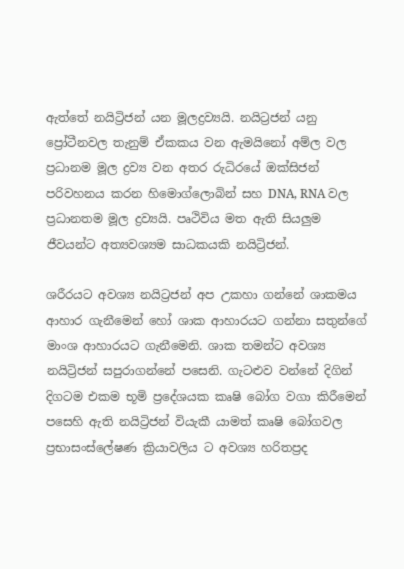ඇත්තේ නයිට්‍රිජන් යන මූලද්‍රව්‍යයි. නයිට්‍රජන් යනු ප්‍රෝටීනවල තැනුම් ඒකකය වන ඇමයිනෝ අම්ල වල ප්‍රධානම මූල ද්‍රව්‍ය වන අතර රුධිරයේ ඔක්සිජන් පරිවහනය කරන හිමොග්ලොබින් සහ DNA, RNA වල ප්‍රධානතම මූල ද්‍රව්‍යයි. පෘථිවිය මත ඇති සියලුම ජීවයන්ට අත්‍යවශ්‍යම සාධකයකි නයිට්‍රිජන්.

ශරීරයට අවශ්‍ය නයිට්‍රජන් අප උකහා ගන්නේ ශාකමය ආහාර ගැනීමෙන් හෝ ශාක ආහාරයට ගන්නා සතුන්ගේ මාංශ ආහාරයට ගැනීමෙනි. ශාක තමන්ට අවශ්‍ය නයිට්‍රිජන් සපුරාගන්නේ පසෙනි. ගැටළුව වන්නේ දිගින් දිගටම එකම භූමි ප්‍රදේශයක කෘෂි බෝග වගා කිරීමෙන් පසෙහි ඇති නයිට්‍රිජන් වියැකී යාමත් කෘෂි බෝගවල ප්‍රභාසංස්ලේෂණ ක්‍රියාවලිය ට අවශ්‍ය හරිතප්‍රද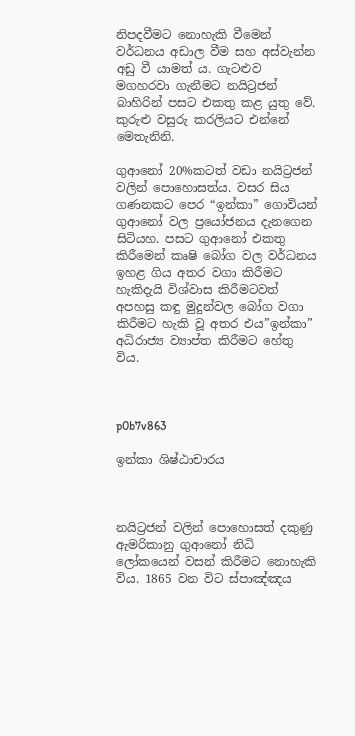නිපදවීමට නොහැකි වීමෙන් වර්ධනය අඩාල වීම සහ අස්වැන්න අඩු වී යාමත්‍ ය. ගැටළුව මගහරවා ගැනීමට නයිට්‍රජන් බාහිරින් පසට එකතු කළ යුතු වේ. කුරුළු වසුරු කරලියට එන්නේ මෙතැනිනි.

ගුආනෝ 20%කටත් වඩා නයිට්‍රජන් වලින් පොහොසත්ය. වසර සිය ගණනකට පෙර “ඉන්කා” ගොවියන් ගුආනෝ වල ප්‍රයෝජනය දැනගෙන සිටියහ. පසට ගුආනෝ එකතු කිරීමෙන් කෘෂි බෝග වල වර්ධනය ඉහළ ගිය අතර වගා කිරීමට හැකිදැයි විශ්වාස කිරීමටවත් අපහසු කඳු මුදුන්වල බෝග වගා කිරීමට හැකි වූ අතර එය”ඉන්කා” අධිරාජ්‍ය ව්‍යාප්ත කිරීමට හේතු විය.



p0b7v863

ඉන්කා ශිෂ්ඨාචාරය



නයිට්‍රජන් වලින් පොහොසත් දකුණු ඇමරිකානු ගුආනෝ නිධි ලෝකයෙන් වසන් කිරීමට නොහැකි විය. 1865 වන විට ස්පාඤ්ඤය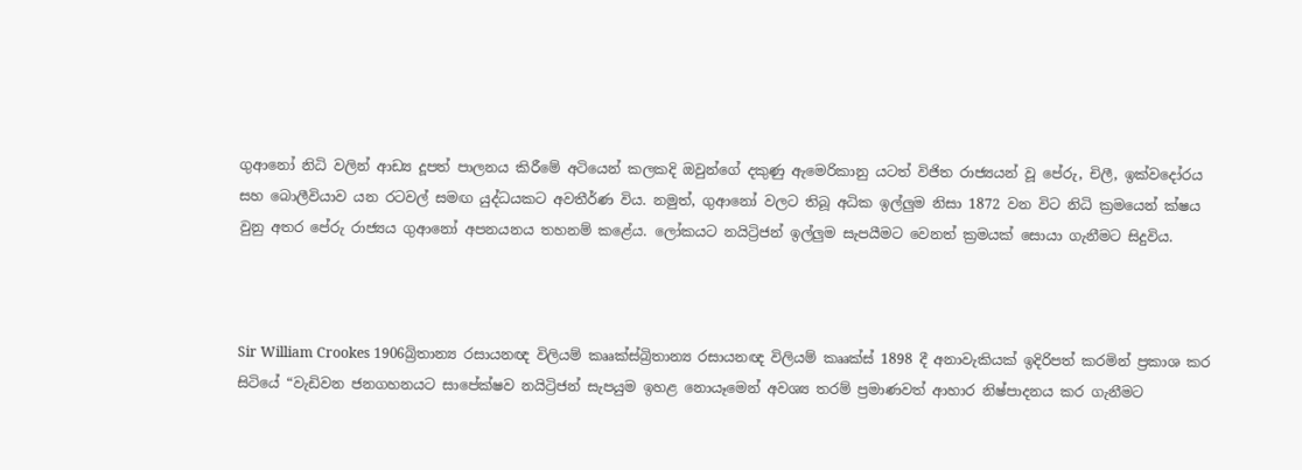ගුආනෝ නිධි වලින් ආඩ්‍ය දූපත් පාලනය කිරීමේ අටියෙන් කලකදි ඔවුන්ගේ දකුණු ඇමෙරිකානු යටත් විජිත රාජ්‍යයන් වූ පේරු, චිලී, ඉක්වදෝරය සහ බොලීවියාව යන රටවල් සමඟ යුද්ධයකට අවතීර්ණ විය. නමුත්, ගුආනෝ වලට තිබූ අධික ඉල්ලුම නිසා 1872 වන විට නිධි ක්‍රමයෙන් ක්ෂය වුනු අතර පේරු රාජ්‍යය ගුආනෝ අපනයනය තහනම් කළේය. ලෝකයට නයිට්‍රිජන් ඉල්ලුම සැපයීමට වෙනත් ක්‍රමයක් සොයා ගැනීමට සිදුවිය.



Sir William Crookes 1906බ්‍රිතාන්‍ය රසායනඥ විලියම් කෲක්ස්බ්‍රිතාන්‍ය රසායනඥ විලියම් කෲක්ස් 1898 දී අනාවැකියක් ඉදිරිපත් කරමින් ප්‍රකාශ කර සිටියේ “වැඩිවන ජනගහනයට සාපේක්ෂව නයිට්‍රිජන් සැපයුම ඉහළ නොයෑමෙන් අවශ්‍ය තරම් ප්‍රමාණවත් ආහාර නිෂ්පාදනය කර ගැනීමට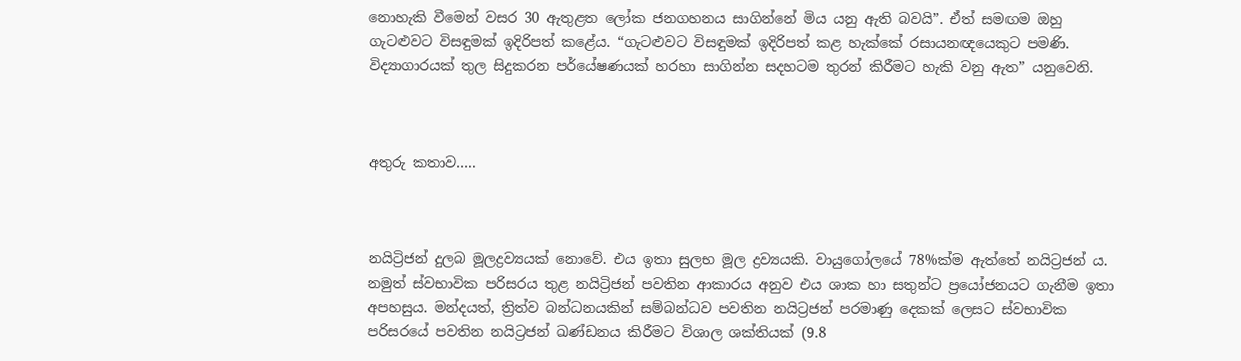නොහැකි වීමෙන් වසර 30 ඇතුළත ලෝක ජනගහනය සාගින්නේ මිය යනු ඇති බවයි”. ඒත් සමඟම ඔහු ගැටළුවට විසඳුමක් ඉදිරිපත් කළේය. “ගැටළුවට විසඳුමක් ඉදිරිපත් කළ හැක්කේ රසායනඥයෙකුට පමණි. විද්‍යාගාරයක් තුල සිදුකරන පර්යේෂණයක් හරහා සාගින්න සදහටම තුරන් කිරීමට හැකි වනු ඇත” යනුවෙනි.



අතුරු කතාව…..



නයිට්‍රිජන් දුලබ මූලද්‍රව්‍යයක් නොවේ. එය ඉතා සුලභ මූල ද්‍රව්‍යයකි. වායුගෝලයේ 78%ක්ම ඇත්තේ නයිට්‍රජන් ය. නමුත් ස්වභාවික පරිසරය තුළ නයිට්‍රිජන් පවතින ආකාරය අනුව එය ශාක හා සතුන්ට ප්‍රයෝජනයට ගැනීම ඉතා අපහසුය. මන්දයත්, ත්‍රිත්ව බන්ධනයකින් සම්බන්ධව පවතින නයිට්‍රජන් පරමාණු දෙකක් ලෙසට ස්වභාවික පරිසරයේ පවතින නයිට්‍රජන් ඛණ්ඩනය කිරීමට විශාල ශක්තියක් (9.8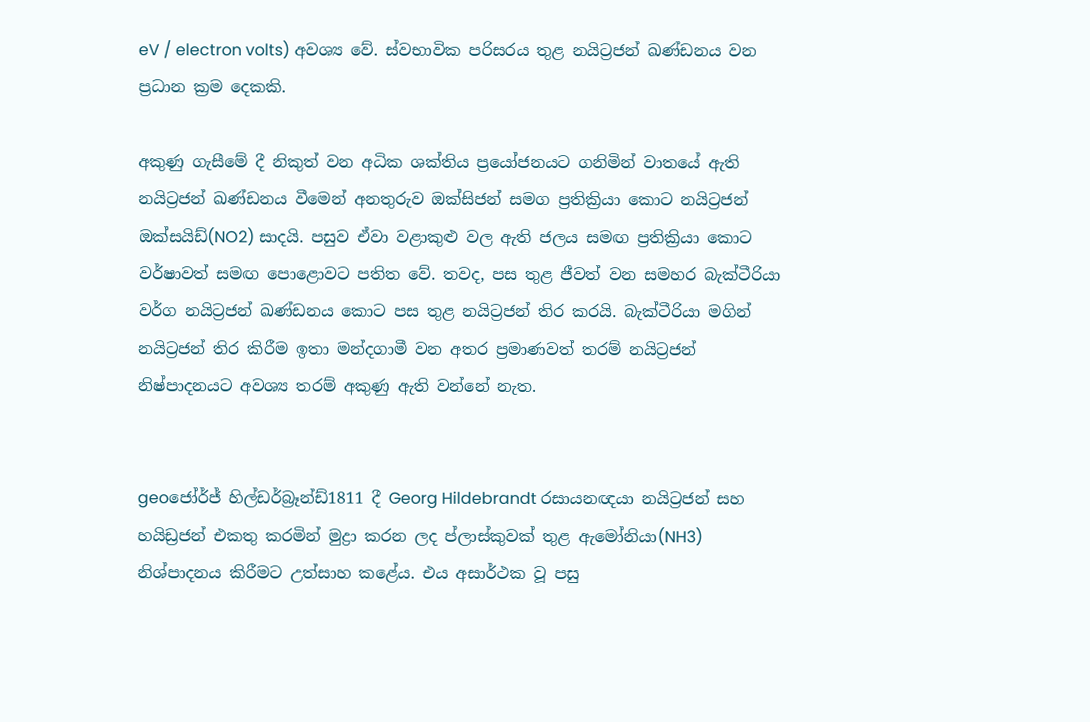eV / electron volts) අවශ්‍ය වේ. ස්වභාවික පරිසරය තුළ නයිට්‍රජන් ඛණ්ඩනය වන ප්‍රධාන ක්‍රම දෙකකි.

අකුණු ගැසීමේ දී නිකුත් වන අධික ශක්තිය ප්‍රයෝජනයට ගනිමින් වාතයේ ඇති නයිට්‍රජන් ඛණ්ඩනය වීමෙන් අනතුරුව ඔක්සිජන් සමග ප්‍රතික්‍රියා කොට නයිට්‍රජන් ඔක්සයිඩ්(NO2) සාදයි. පසුව ඒවා වළාකුළු වල ඇති ජලය සමඟ ප්‍රතික්‍රියා කොට වර්ෂාවත් සමඟ පොළොවට පතිත වේ. තවද, පස තුළ ජීවත් වන සමහර බැක්ටීරියා වර්ග නයිට්‍රජන් ඛණ්ඩනය කොට පස තුළ නයිට්‍රජන් තිර කරයි. බැක්ටීරියා මගින් නයිට්‍රජන් තිර කිරීම ඉතා මන්දගාමී වන අතර ප්‍රමාණවත් තරම් නයිට්‍රජන් නිෂ්පාදනයට අවශ්‍ය තරම් අකුණු ඇති වන්නේ නැත.


geoජෝර්ජ් හිල්ඩර්බ්‍රෑන්ඩ්1811 දී Georg Hildebrandt රසායනඥයා නයිට්‍රජන් සහ හයිඩ්‍රජන් එකතු කරමින් මුද්‍රා කරන ලද ප්ලාස්කුවක් තුළ ඇමෝනියා(NH3) නිශ්පාදනය කිරීමට උත්සාහ කළේය. එය අසාර්ථක වූ පසු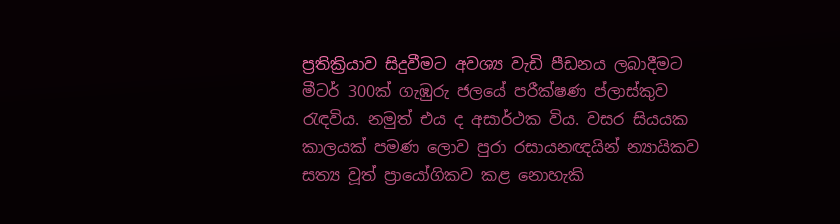ප්‍රතික්‍රියාව සිදුවීමට අවශ්‍ය වැඩි පීඩනය ලබාදීමට මීටර් 300ක් ගැඹුරු ජලයේ පරීක්ෂණ ප්ලාස්කුව රැඳවිය. නමුත් එය ද අසාර්ථක විය. වසර සියයක කාලයක් පමණ ලොව පුරා රසායනඥයින් න්‍යායිකව සත්‍ය වූත් ප්‍රායෝගිකව කළ නොහැකි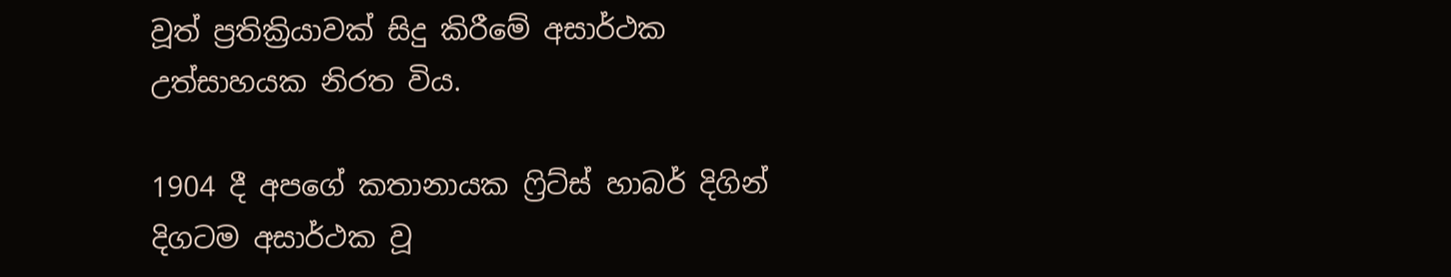වූත් ප්‍රතික්‍රියාවක් සිදු කිරීමේ අසාර්ථක උත්සාහයක නිරත විය.

1904 දී අපගේ කතානායක ෆ්‍රිට්ස් හාබර් දිගින් දිගටම අසාර්ථක වූ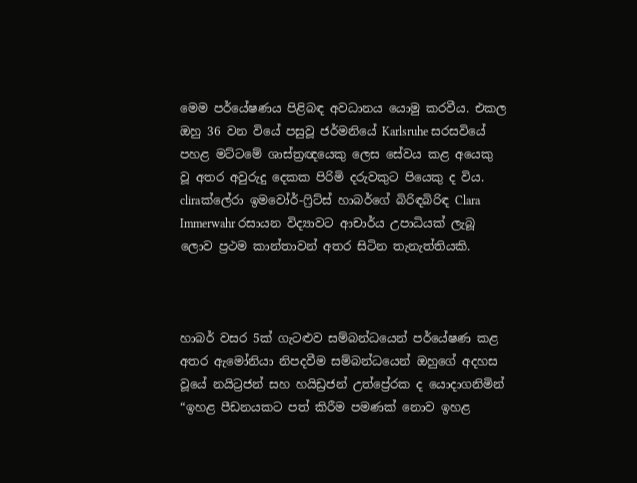මෙම පර්යේෂණය පිළිබඳ අවධානය යොමු කරවීය. එකල ඔහු 36 වන වියේ පසුවූ ජර්මනියේ Karlsruhe සරසවියේ පහළ මට්ටමේ ශාස්ත්‍රඥයෙකු ලෙස සේවය කළ අයෙකු වූ අතර අවුරුදු දෙකක පිරිමි දරුවකුට පියෙකු ද විය. cliraක්ලේරා ඉමවෝර්-ෆ්‍රිට්ස් හාබර්ගේ බිරිඳබිරිඳ Clara Immerwahr රසායන විද්‍යාවට ආචාර්ය උපාධියක් ලැබූ ලොව ප්‍රථම කාන්තාවන් අතර සිටින තැනැත්තියකි.



හාබර් වසර 5ක් ගැටළුව සම්බන්ධයෙන් පර්යේෂණ කළ අතර ඇමෝනියා නිපදවීම සම්බන්ධයෙන් ඔහුගේ අදහස වූයේ නයිට්‍රජන් සහ හයිඩ්‍රජන් උත්ප්‍රේරක ද යොදාගනිමින් “ඉහළ පීඩනයකට පත් කිරීම පමණක් නොව ඉහළ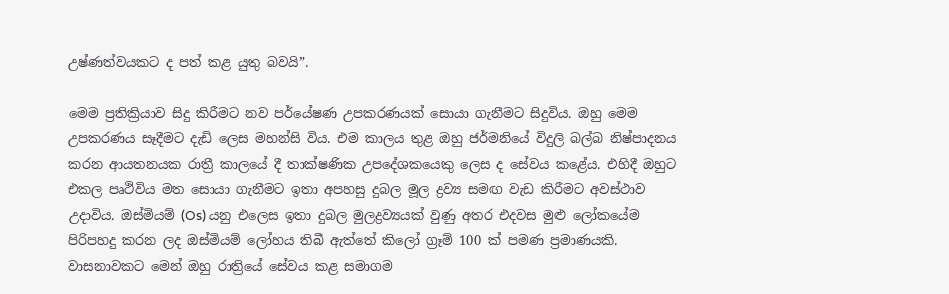උෂ්ණත්වයකට ද පත් කළ යුතු බවයි”.

මෙම ප්‍රතික්‍රියාව සිදු කිරීමට නව පර්යේෂණ උපකරණයක් සොයා ගැනීමට සිදුවිය. ඔහු මෙම උපකරණය සෑදීමට දැඩි ලෙස මහන්සි විය. එම කාලය තුළ ඔහු ජර්මනියේ විදුලි බල්බ නිෂ්පාදනය කරන ආයතනයක රාත්‍රී කාලයේ දී තාක්ෂණික උපදේශකයෙකු ලෙස ද සේවය කළේය. එහිදී ඔහුට එකල පෘථිවිය මත සොයා ගැනීමට ඉතා අපහසු දුබල මූල ද්‍රව්‍ය සමඟ වැඩ කිරීමට අවස්ථාව උදාවිය. ඔස්මියම් (Os) යනු එලෙස ඉතා දුබල මුලද්‍රව්‍යයක් වුණු අතර එදවස මුළු ලෝකයේම පිරිපහදු කරන ලද ඔස්මියම් ලෝහය තිබී ඇත්තේ කිලෝ ග්‍රෑම් 100 ක් පමණ ප්‍රමාණයකි. වාසනාවකට මෙන් ඔහු රාත්‍රියේ සේවය කළ සමාගම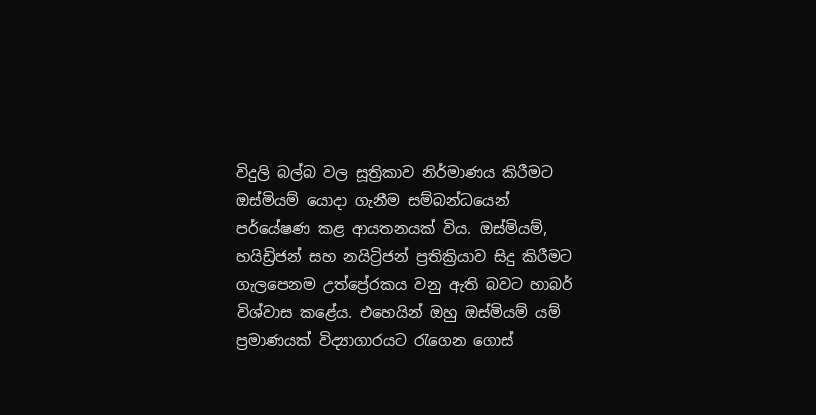විදුලි බල්බ වල සූත්‍රිකාව නිර්මාණය කිරීමට ඔස්මියම් යොදා ගැනීම සම්බන්ධයෙන් පර්යේෂණ කළ ආයතනයක් විය. ඔස්මියම්, හයිඩ්‍රිජන් සහ නයිට්‍රිජන් ප්‍රතික්‍රියාව සිදු කිරීමට ගැලපෙනම උත්ප්‍රේරකය වනු ඇති බවට හාබර් විශ්වාස කළේය. එහෙයින් ඔහු ඔස්මියම් යම් ප්‍රමාණයක් විද්‍යාගාරයට රැගෙන ගොස්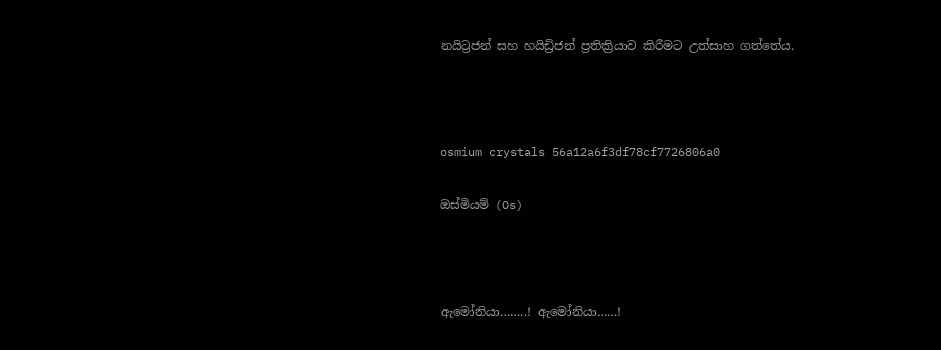නයිට්‍රජන් සහ හයිඩ්‍රිජන් ප්‍රතික්‍රියාව කිරීමට උත්සාහ ගත්තේය.



osmium crystals 56a12a6f3df78cf7726806a0

ඔස්මියම් (Os)



ඇමෝනියා……..! ඇමෝනියා……!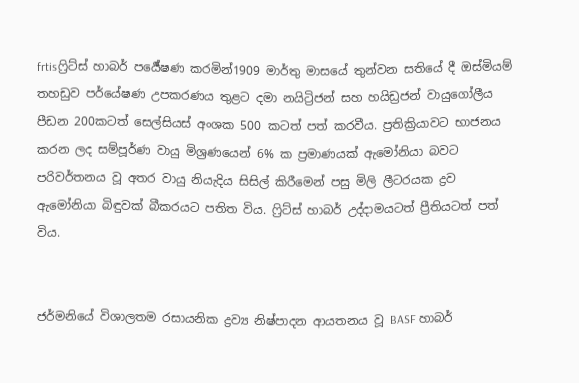frtisෆ්‍රිට්ස් හාබර් පර්‍යේෂණ කරමින්1909 මාර්තු මාසයේ තුන්වන සතියේ දී ඔස්මියම් තහඩුව පර්යේෂණ උපකරණය තුළට දමා නයිට්‍රිජන් සහ හයිඩ්‍රජන් වායුගෝලීය පීඩන 200කටත් සෙල්සියස් අංශක 500 කටත් පත් කරවීය. ප්‍රතික්‍රියාවට භාජනය කරන ලද සම්පූර්ණ වායු මිශ්‍රණයෙන් 6% ක ප්‍රමාණයක් ඇමෝනියා බවට පරිවර්තනය වූ අතර වායු නියැදිය සිසිල් කිරීමෙන් පසු මිලි ලීටරයක ද්‍රව ඇමෝනියා බිඳුවක් බීකරයට පතිත විය. ෆ්‍රිට්ස් හාබර් උද්දාමයටත් ප්‍රීතියටත් පත් විය.


ජර්මනියේ විශාලතම රසායනික ද්‍රව්‍ය නිෂ්පාදන ආයතනය වූ BASF හාබර්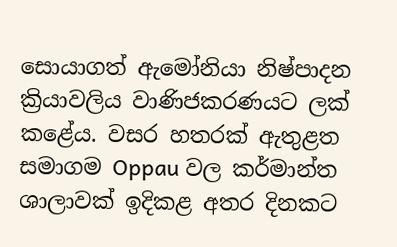සොයාගත් ඇමෝනියා නිෂ්පාදන ක්‍රියාවලිය වාණිජකරණයට ලක් කළේය. වසර හතරක් ඇතුළත සමාගම Oppau වල කර්මාන්ත ශාලාවක් ඉදිකළ අතර දිනකට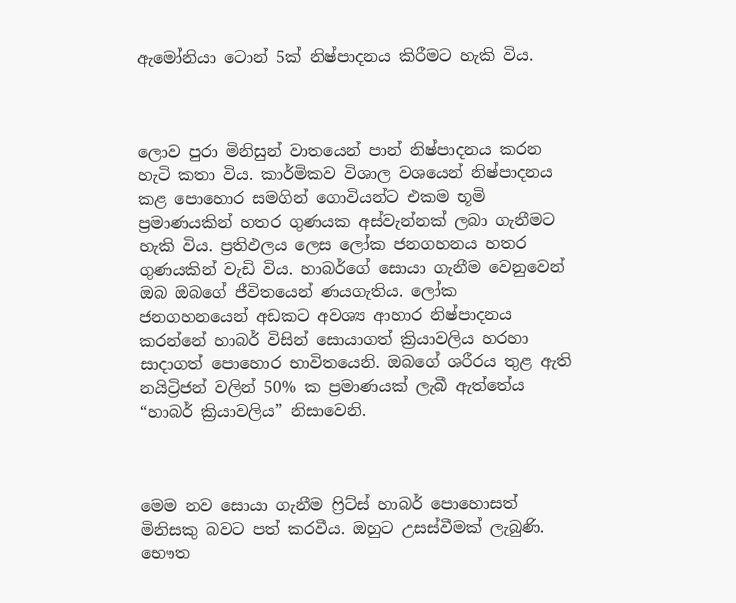ඇමෝනියා ටොන් 5ක් නිෂ්පාදනය කිරීමට හැකි විය.



ලොව පුරා මිනිසුන් වාතයෙන් පාන් නිෂ්පාදනය කරන හැටි කතා විය. කාර්මිකව විශාල වශයෙන් නිෂ්පාදනය කළ පොහොර සමගින් ගොවියන්ට එකම භූමි ප්‍රමාණයකින් හතර ගුණයක අස්වැන්නක් ලබා ගැනීමට හැකි විය. ප්‍රතිඵලය ලෙස ලෝක ජනගහනය හතර ගුණයකින් වැඩි විය. හාබර්ගේ සොයා ගැනීම වෙනුවෙන් ඔබ ඔබගේ ජීවිතයෙන් ණයගැතිය. ලෝක ජනගහනයෙන් අඩකට අවශ්‍ය ආහාර නිෂ්පාදනය කරන්නේ හාබර් විසින් සොයාගත් ක්‍රියාවලිය හරහා සාදාගත් පොහොර භාවිතයෙනි. ඔබගේ ශරීරය තුළ ඇති නයිට්‍රිජන් වලින් 50% ක ප්‍රමාණයක් ලැබී ඇත්තේය “හාබර් ක්‍රියාවලිය” නිසාවෙනි.



මෙම නව සොයා ගැනීම ෆ්‍රිට්ස් හාබර් පොහොසත් මිනිසකු බවට පත් කරවීය. ඔහුට උසස්වීමක් ලැබුණි. භෞත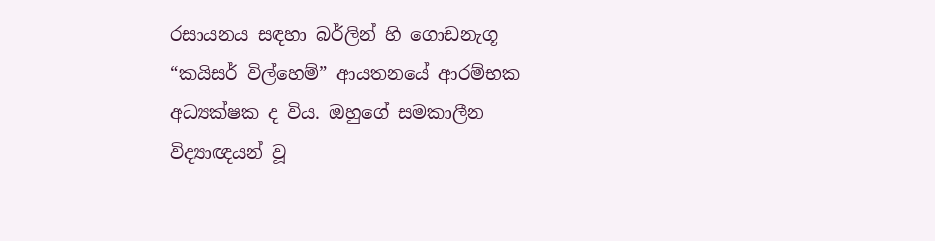රසායනය සඳහා බර්ලින් හි ගොඩනැගූ “කයිසර් විල්හෙම්” ආයතනයේ ආරම්භක අධ්‍යක්ෂක ද විය. ඔහුගේ සමකාලීන විද්‍යාඥයන් වූ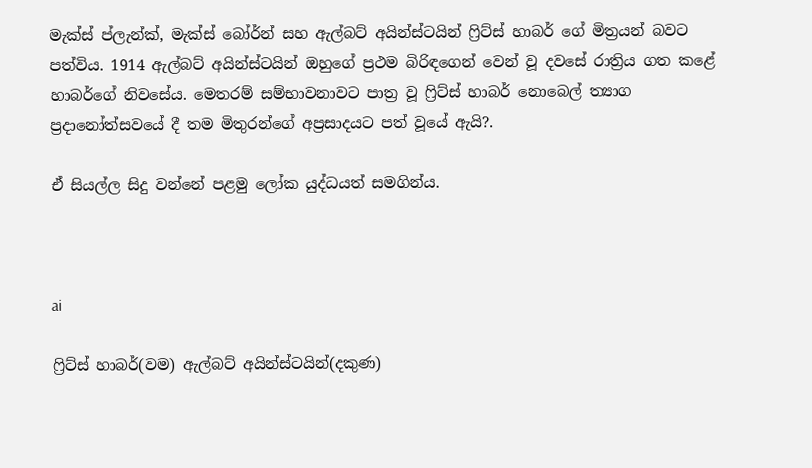මැක්ස් ප්ලැන්ක්, මැක්ස් බෝර්න් සහ ඇල්බට් අයින්ස්ටයින් ෆ්‍රිට්ස් හාබර් ගේ මිත්‍රයන් බවට පත්විය. 1914 ඇල්බට් අයින්ස්ටයින් ඔහුගේ ප්‍රථම බිරිඳගෙන් වෙන් වූ දවසේ රාත්‍රිය ගත කළේ හාබර්ගේ නිවසේය. මෙතරම් සම්භාවනාවට පාත්‍ර වූ ෆ්‍රිට්ස් හාබර් නොබෙල් ත්‍යාග ප්‍රදානෝත්සවයේ දී තම මිතුරන්ගේ අප්‍රසාදයට පත් වූයේ ඇයි?.

ඒ සියල්ල සිදු වන්නේ පළමු ලෝක යුද්ධයත් සමගින්ය.



ai

ෆ්‍රිට්ස් හාබර්(වම) ඇල්බට් අයින්ස්ටයින්(දකුණ)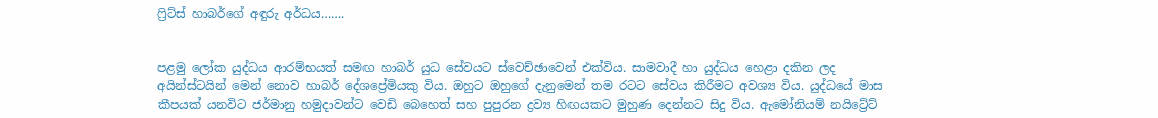ෆ්‍රිට්ස් හාබර්ගේ අඳුරු අර්ධය…….


පළමු ලෝක යුද්ධය ආරම්භයත් සමඟ හාබර් යුධ සේවයට ස්වෙච්ඡාවෙන් එක්විය. සාමවාදී හා යුද්ධය හෙළා දකින ලද අයින්ස්ටයින් මෙන් නොව හාබර් දේශප්‍රේමියකු විය. ඔහුට ඔහුගේ දැනුමෙන් තම රටට සේවය කිරීමට අවශ්‍ය විය. යුද්ධයේ මාස කීපයක් යනවිට ජර්මානු හමුදාවන්ට වෙඩි බෙහෙත් සහ පුපුරන ද්‍රව්‍ය හිඟයකට මුහුණ දෙන්නට සිදු විය. ඇමෝනියම් නයිට්‍රේට්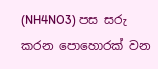(NH4NO3) පස සරු කරන පොහොරක් වන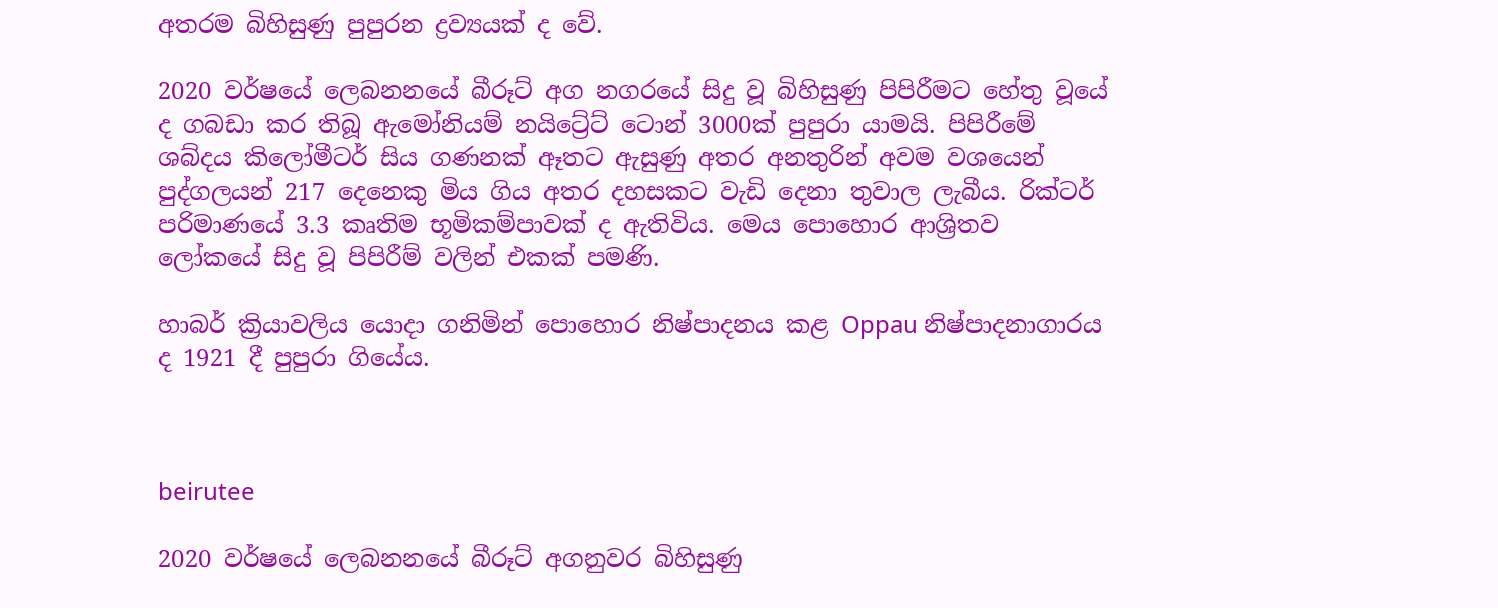අතරම බිහිසුණු පුපුරන ද්‍රව්‍යයක් ද වේ.

2020 වර්ෂයේ ලෙබනනයේ බීරූට් අග නගරයේ සිදු වූ බිහිසුණු පිපිරීමට හේතු වූයේ ද ගබඩා කර තිබූ ඇමෝනියම් නයිට්‍රේට් ටොන් 3000ක් පුපුරා යාමයි. පිපිරීමේ ශබ්දය කිලෝමීටර් සිය ගණනක් ඈතට ඇසුණු අතර අනතුරින් අවම වශයෙන් පුද්ගලයන් 217 දෙනෙකු මිය ගිය අතර දහසකට වැඩි දෙනා තුවාල ලැබීය. රික්ටර් පරිමාණයේ 3.3 කෘතිම භූමිකම්පාවක් ද ඇතිවිය. මෙය පොහොර ආශ්‍රිතව ලෝකයේ සිදු වූ පිපිරීම් වලින් එකක් පමණි.

හාබර් ක්‍රියාවලිය යොදා ගනිමින් පොහොර නිෂ්පාදනය කළ Oppau නිෂ්පාදනාගාරය ද 1921 දී පුපුරා ගියේය.



beirutee

2020 වර්ෂයේ ලෙබනනයේ බීරූට් අගනුවර බිහිසුණු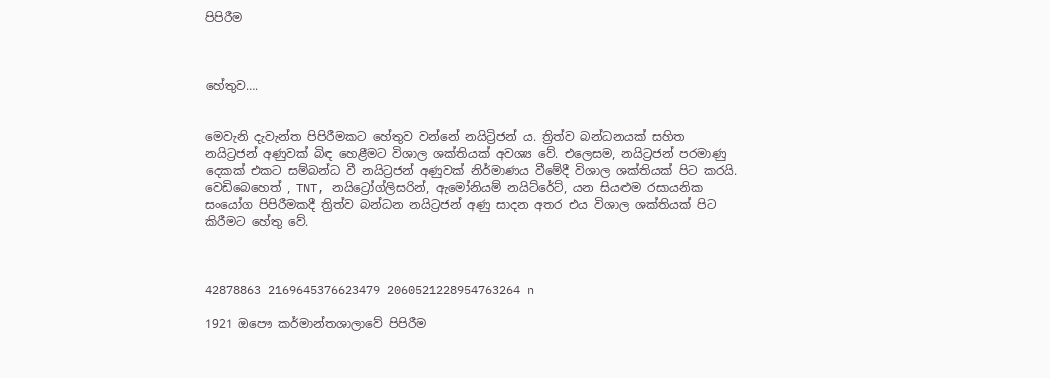පිපිරීම



හේතුව….


මෙවැනි දැවැන්ත පිපිරීමකට හේතුව වන්නේ නයිට්‍රිජන් ය. ත්‍රිත්ව බන්ධනයක් සහිත නයිට්‍රජන් අණුවක් බිඳ හෙළීමට විශාල ශක්තියක් අවශ්‍ය වේ. එලෙසම, නයිට්‍රජන් පරමාණු දෙකක් එකට සම්බන්ධ වී නයිට්‍රජන් අණුවක් නිර්මාණය වීමේදී විශාල ශක්තියක් පිට කරයි. වෙඩිබෙහෙත් , TNT, නයිට්‍රෝග්ලිසරින්, ඇමෝනියම් නයිට්රේට්, යන සියළුම රසායනික සංයෝග පිපිරීමකදී ත්‍රිත්ව බන්ධන නයිට්‍රජන් අණු සාදන අතර එය විශාල ශක්තියක් පිට කිරීමට හේතු වේ.



42878863 2169645376623479 2060521228954763264 n

1921 ඔපෞ කර්මාන්තශාලාවේ පිපිරීම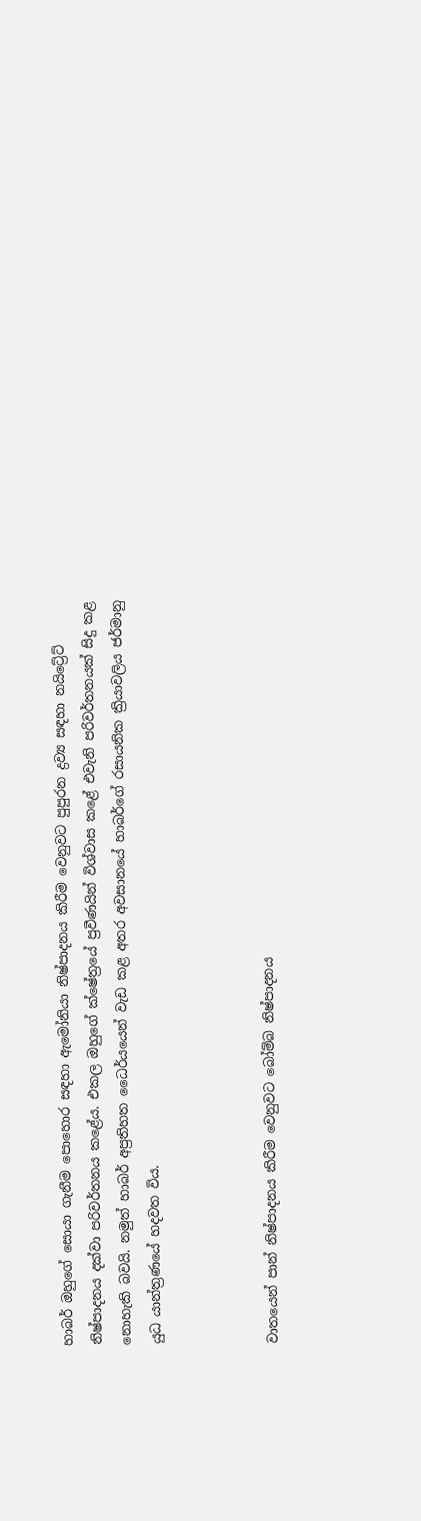හාබර් ඔහුගේ සොයා ගැනීම පොහොර සඳහා ඇමෝනියා නිෂ්පාදනය කිරීම වෙනුවට පුපුරන ද්‍රව්‍ය සඳහා නයිට්‍රේට් නිෂ්පාදනය දක්වා පරිවර්තනය කළේය. එකල ඔහුගේ ක්ෂේත්‍රයේ ප්‍රවීණයින් විශ්වාස කළේ එවැනි පරිවර්තනයක් සිදු කළ නොහැකි බවයි. නමුත් හාබර් අප්‍රතිහත ධෛර්යයෙන් වැඩ කළ අතර අවසානයේ හාබර්ගේ රසායනික ක්‍රියාවලිය ජර්මානු යුධ යාන්ත්‍රණයේ හදවත විය.



වාතයෙන් පාන් නිෂ්පාදනය කිරීම වෙනුවට බෝම්බ නිෂ්පාදනය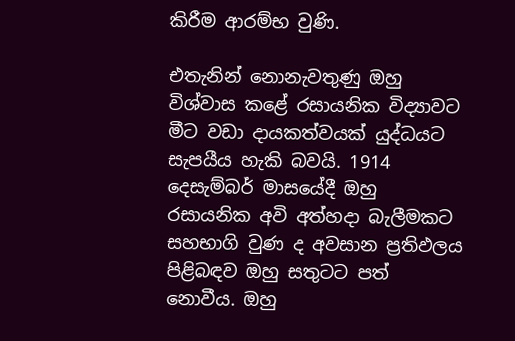කිරීම ආරම්භ වුණි.

එතැනින් නොනැවතුණු ඔහු විශ්වාස කළේ රසායනික විද්‍යාවට මීට වඩා දායකත්වයක් යුද්ධයට සැපයීය හැකි බවයි. 1914 දෙසැම්බර් මාසයේදී ඔහු රසායනික අවි අත්හදා බැලීමකට සහභාගි වුණ ද අවසාන ප්‍රතිඵලය පිළිබඳව ඔහු සතුටට පත් නොවීය. ඔහු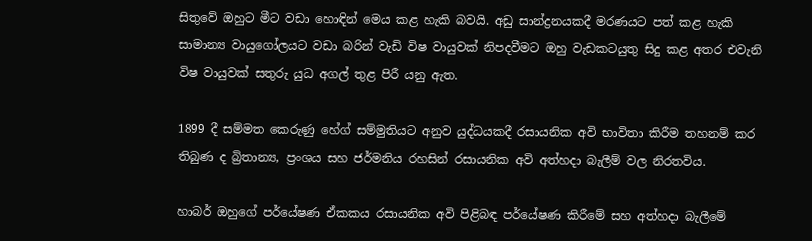සිතුවේ ඔහුට මීට වඩා හොඳින් මෙය කළ හැකි බවයි. අඩු සාන්ද්‍රනයකදී මරණයට පත් කළ හැකි සාමාන්‍ය වායුගෝලයට වඩා බරින් වැඩි විෂ වායුවක් නිපදවීමට ඔහු වැඩකටයුතු සිදු කළ අතර එවැනි විෂ වායුවක් සතුරු යුධ අගල් තුළ පිරී යනු ඇත.

1899 දී සම්මත කෙරුණු හේග් සම්මුතියට අනුව යුද්ධයකදී රසායනික අවි භාවිතා කිරීම තහනම් කර තිබුණ ද බ්‍රිතාන්‍ය, ප්‍රංශය සහ ජර්මනිය රහසින් රසායනික අවි අත්හදා බැලීම් වල නිරතවිය.

හාබර් ඔහුගේ පර්යේෂණ ඒකකය රසායනික අවි පිළිබඳ පර්යේෂණ කිරීමේ සහ අත්හදා බැලීමේ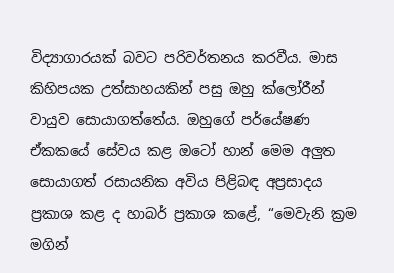විද්‍යාගාරයක් බවට පරිවර්තනය කරවීය. මාස කිහිපයක උත්සාහයකින් පසු ඔහු ක්ලෝරීන් වායුව සොයාගත්තේය. ඔහුගේ පර්යේෂණ ඒකකයේ සේවය කළ ඔටෝ හාන් මෙම අලුත සොයාගත් රසායනික අවිය පිළිබඳ අප්‍රසාදය ප්‍රකාශ කළ ද හාබර් ප්‍රකාශ කළේ, “මෙවැනි ක්‍රම මගින්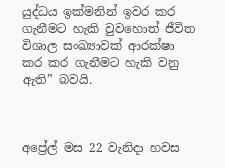යුද්ධය ඉක්මනින් ඉවර කර ගැනීමට හැකි වුවහොත් ජීවිත විශාල සංඛ්‍යාවක් ආරක්ෂා කර කර ගැනීමට හැකි වනු ඇති” බවයි.



අප්‍රේල් මස 22 වැනිදා හවස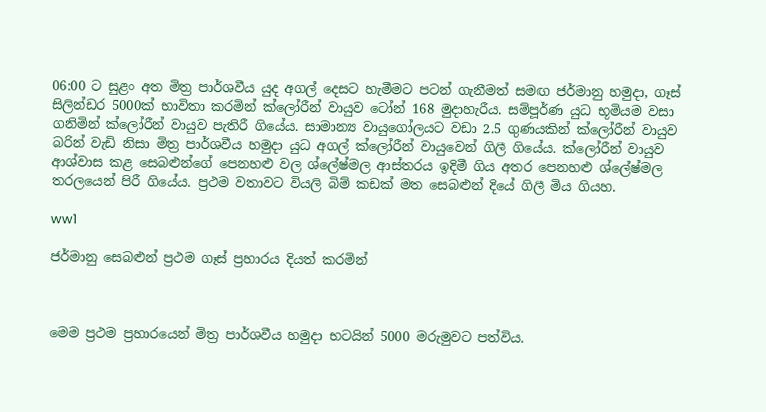06:00 ට සුළං අත මිත්‍ර පාර්ශවීය යුද අගල් දෙසට හැමීමට පටන් ගැනීමත් සමඟ ජර්මානු හමුදා, ගෑස් සිලින්ඩර 5000ක් භාවිතා කරමින් ක්ලෝරීන් වායුව ටෝන් 168 මුදාහැරීය. සම්පූර්ණ යුධ භූමියම වසා ගනිමින් ක්ලෝරීන් වායුව පැතිරී ගියේය. සාමාන්‍ය වායුගෝලයට වඩා 2.5 ගුණයකින් ක්ලෝරීන් වායුව බරින් වැඩි නිසා මිත්‍ර පාර්ශවීය හමුදා යුධ අගල් ක්ලෝරීන් වායුවෙන් ගිලී ගියේය. ක්ලෝරීන් වායුව ආශ්වාස කළ සෙබළුන්ගේ පෙනහළු වල ශ්ලේෂ්මල ආස්තරය ඉදිමී ගිය අතර පෙනහළු ශ්ලේෂ්මල තරලයෙන් පිරී ගියේය. ප්‍රථම වතාවට වියලි බිම් කඩක් මත සෙබළුන් දියේ ගිලී මිය ගියහ.

ww1

ජර්මානු සෙබළුන් ප්‍රථම ගෑස් ප්‍රහාරය දියත් කරමින්



මෙම ප්‍රථම ප්‍රහාරයෙන් මිත්‍ර පාර්ශවීය හමුදා භටයින් 5000 මරුමුවට පත්විය.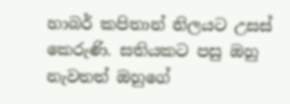හාබර් කපිතාන් නිලයට උසස් කෙරුණි. සතියකට පසු ඔහු නැවතත් ඔහුගේ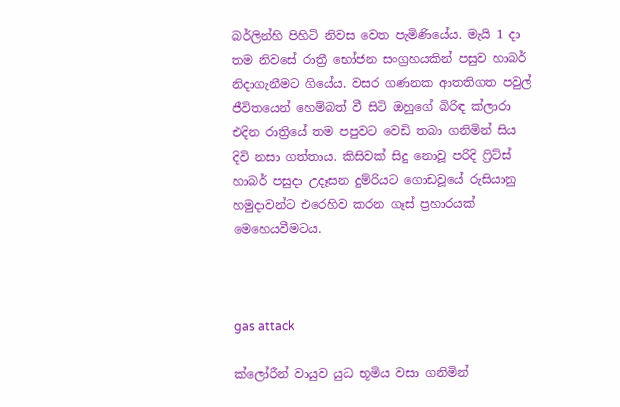බර්ලින්හි පිහිටි නිවස වෙත පැමිණියේය. මැයි 1 දා තම නිවසේ රාත්‍රී භෝජන සංග්‍රහයකින් පසුව හාබර් නිදාගැනීමට ගියේය. වසර ගණනක ආතතිගත පවුල් ජීවිතයෙන් හෙම්බත් වී සිටි ඔහුගේ බිරිඳ ක්ලාරා එදින රාත්‍රියේ තම පපුවට වෙඩි තබා ගනිමින් සිය දිවි නසා ගත්තාය. කිසිවක් සිදු නොවූ පරිදි ෆ්‍රිට්ස් හාබර් පසුදා උදෑසන දුම්රියට ගොඩවූයේ රුසියානු හමුදාවන්ට එරෙහිව කරන ගෑස් ප්‍රහාරයක් මෙහෙයවීමටය.



gas attack

ක්ලෝරීන් වායුව යුධ භූමිය වසා ගනිමින්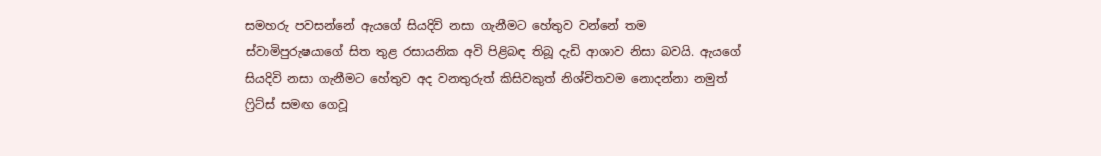සමහරු පවසන්නේ ඇයගේ සියදිවි නසා ගැනීමට හේතුව වන්නේ තම ස්වාමිපුරුෂයාගේ සිත තුළ රසායනික අවි පිළිබඳ තිබූ දැඩි ආශාව නිසා බවයි. ඇයගේ සියදිවි නසා ගැනීමට හේතුව අද වනතුරුත් කිසිවකුත් නිශ්චිතවම නොදන්නා නමුත් ෆ්‍රිට්ස් සමඟ ගෙවූ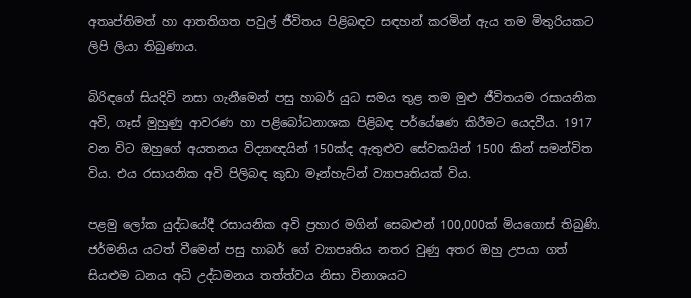අතෘප්තිමත් හා ආතතිගත පවුල් ජීවිතය පිළිබඳව සඳහන් කරමින් ඇය තම මිතුරියකට ලිපි ලියා තිබුණාය.

බිරිඳගේ සියදිවි නසා ගැනීමෙන් පසු හාබර් යුධ සමය තුළ තම මුළු ජීවිතයම රසායනික අවි, ගෑස් මුහුණු ආවරණ හා පළිබෝධනාශක පිළිබඳ පර්යේෂණ කිරීමට යෙදවීය. 1917 වන විට ඔහුගේ අයතනය විද්‍යාඥයින් 150ක්ද ඇතුළුව සේවකයින් 1500 කින් සමන්විත විය. එය රසායනික අවි පිලිබඳ කුඩා මෑන්හැට්න් ව්‍යාපෘතියක් විය.

පළමු ලෝක යුද්ධයේදී රසායනික අවි ප්‍රහාර මගින් සෙබළුන් 100,000ක් මියගොස් තිබුණි. ජර්මනිය යටත් වීමෙන් පසු හාබර් ගේ ව්‍යාපෘතිය නතර වුණු අතර ඔහු උපයා ගත් සියළුම ධනය අධි උද්ධමනය තත්ත්වය නිසා විනාශයට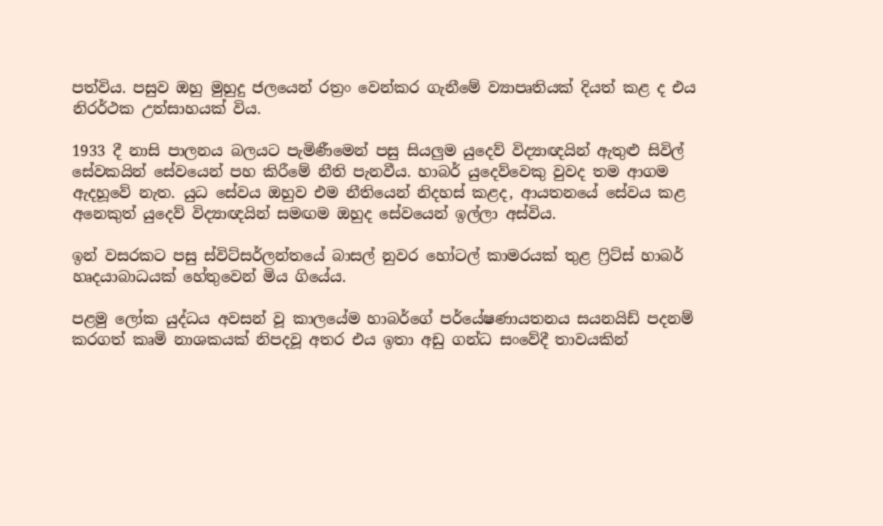පත්විය. පසුව ඔහු මුහුදු ජලයෙන් රත්‍රං වෙන්කර ගැනීමේ ව්‍යාපෘතියක් දියත් කළ ද එය නිරර්ථක උත්සාහයක් විය.

1933 දී නාසි පාලනය බලයට පැමිණීමෙන් පසු සියලුම යුදෙව් විද්‍යාඥයින් ඇතුළු සිවිල් සේවකයින් සේවයෙන් පහ කිරීමේ නීති පැනවීය. හාබර් යුදෙව්වෙකු වුවද තම ආගම ඇදහූවේ නැත. යුධ සේවය ඔහුව එම නීතියෙන් නිදහස් කළද, ආයතනයේ සේවය කළ අනෙකුත් යුදෙව් විද්‍යාඥයින් සමඟම ඔහුද සේවයෙන් ඉල්ලා අස්විය.

ඉන් වසරකට පසු ස්විට්සර්ලන්තයේ බාසල් නුවර හෝටල් කාමරයක් තුළ ෆ්‍රිට්ස් හාබර් හෘදයාබාධයක් හේතුවෙන් මිය ගියේය.

පළමු ලෝක යුද්ධය අවසන් වූ කාලයේම හාබර්ගේ පර්යේෂණායතනය සයනයිඩ් පදනම් කරගත් කෘමි නාශකයක් නිපදවූ අතර එය ඉතා අඩු ගන්ධ සංවේදී තාවයකින්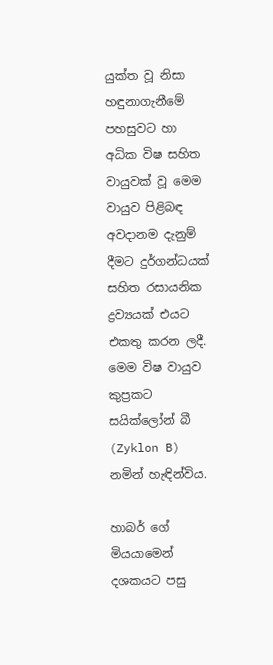යුක්ත වූ නිසා හඳුනාගැනීමේ පහසුවට හා අධික විෂ සහිත වායුවක් වූ මෙම වායුව පිළිබඳ අවදානම දැනුම් දීමට දුර්ගන්ධයක් සහිත රසායනික ද්‍රව්‍යයක් එයට එකතු කරන ලදී. මෙම විෂ වායුව කුප්‍රකට සයික්ලෝන් බී (Zyklon B) නමින් හැඳින්විය.

හාබර් ගේ මියයාමෙන් දශකයට පසු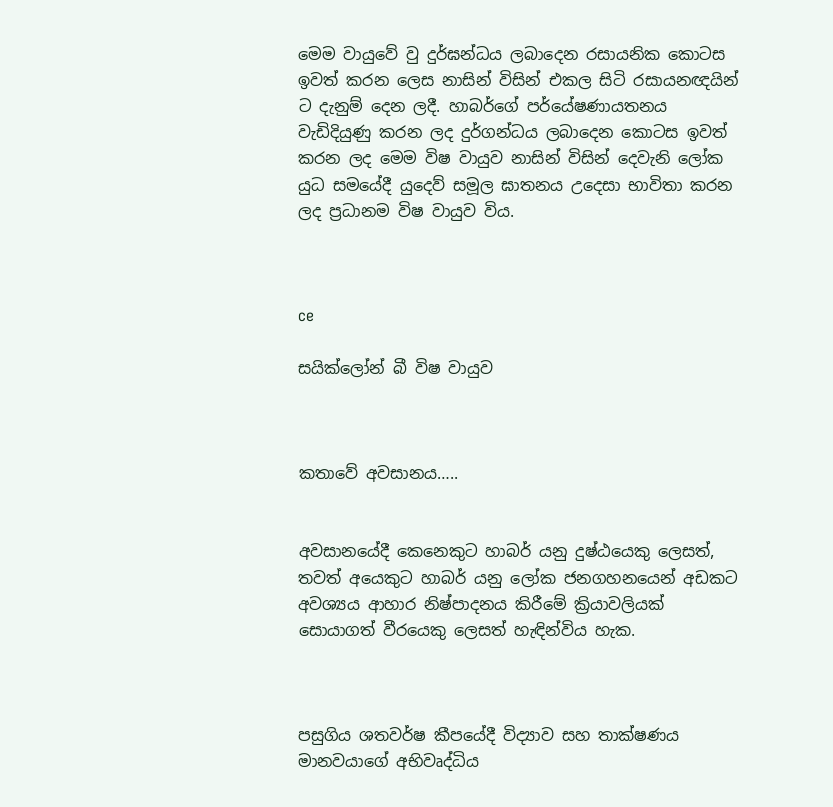මෙම වායුවේ වු දුර්ඝන්ධය ලබාදෙන රසායනික කොටස ඉවත් කරන ලෙස නාසින් විසින් එකල සිටි රසායනඥයින් ට දැනුම් දෙන ලදී. හාබර්ගේ පර්යේෂණායතනය වැඩිදියුණු කරන ලද දුර්ගන්ධය ලබාදෙන කොටස ඉවත් කරන ලද මෙම විෂ වායුව නාසින් විසින් දෙවැනි ලෝක යුධ සමයේදී යුදෙව් සමූල ඝාතනය උදෙසා භාවිතා කරන ලද ප්‍රධානම විෂ වායුව විය.



ce

සයික්ලෝන් බී විෂ වායුව



කතාවේ අවසානය…..


අවසානයේදී කෙනෙකුට හාබර් යනු දුෂ්ඨයෙකු ලෙසත්, තවත් අයෙකුට හාබර් යනු ලෝක ජනගහනයෙන් අඩකට අවශ්‍යය ආහාර නිෂ්පාදනය කිරීමේ ක්‍රියාවලියක් සොයාගත් වීරයෙකු ලෙසත් හැඳින්විය හැක.



පසුගිය ශතවර්ෂ කීපයේදී විද්‍යාව සහ තාක්ෂණය මානවයාගේ අභිවෘද්ධිය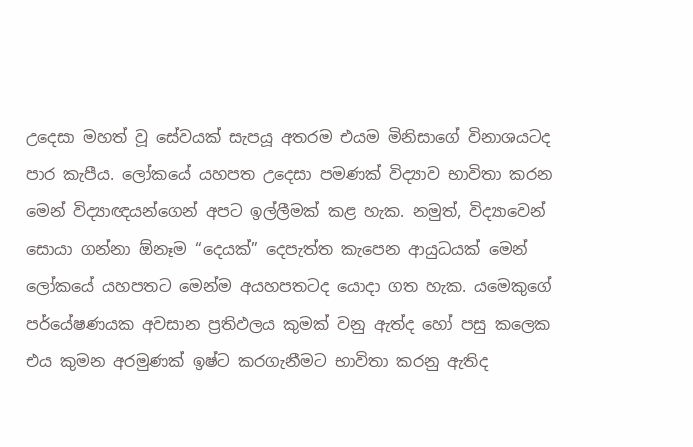උදෙසා මහත් වූ සේවයක් සැපයූ අතරම එයම මිනිසාගේ විනාශයටද පාර කැපීය. ලෝකයේ යහපත උදෙසා පමණක් විද්‍යාව භාවිතා කරන මෙන් විද්‍යාඥයන්ගෙන් අපට ඉල්ලීමක් කළ හැක. නමුත්, විද්‍යාවෙන් සොයා ගන්නා ඕනෑම “දෙයක්” දෙපැත්ත කැපෙන ආයුධයක් මෙන් ලෝකයේ යහපතට මෙන්ම අයහපතටද යොදා ගත හැක. යමෙකුගේ පර්යේෂණයක අවසාන ප්‍රතිඵලය කුමක් වනු ඇත්ද හෝ පසු කලෙක එය කුමන අරමුණක් ඉෂ්ට කරගැනීමට භාවිතා කරනු ඇතිද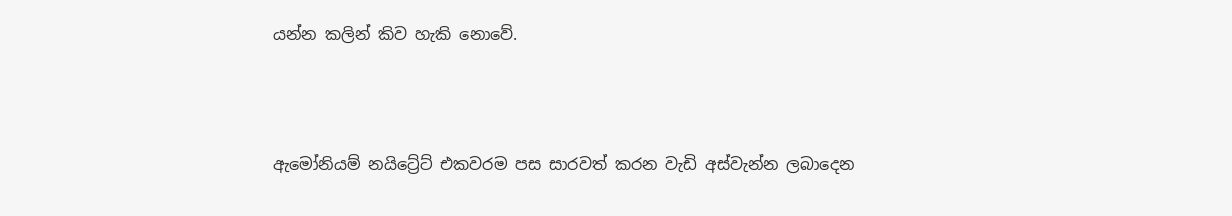යන්න කලින් කිව හැකි නොවේ.



ඇමෝනියම් නයිට්‍රේට් එකවරම පස සාරවත් කරන වැඩි අස්වැන්න ලබාදෙන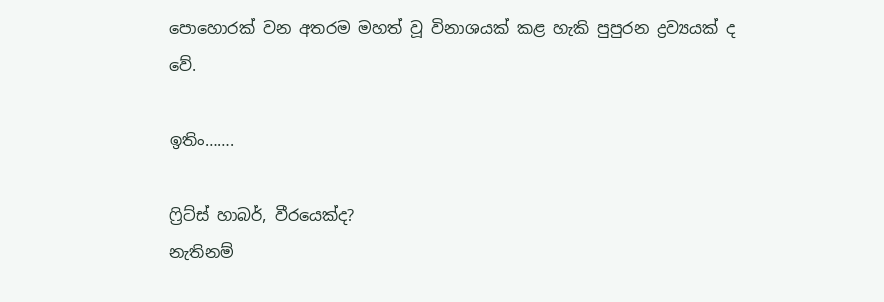පොහොරක් වන අතරම මහත් වූ විනාශයක් කළ හැකි පුපුරන ද්‍රව්‍යයක් ද වේ.

ඉතිං…….

ෆ්‍රිට්ස් හාබර්, වීරයෙක්ද?
නැතිනම්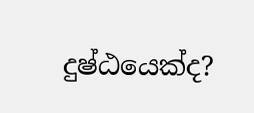දුෂ්ඨයෙක්ද?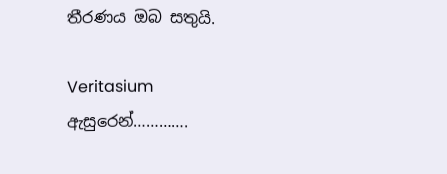තීරණය ඔබ සතුයි.

Veritasium ඇසුරෙන්………….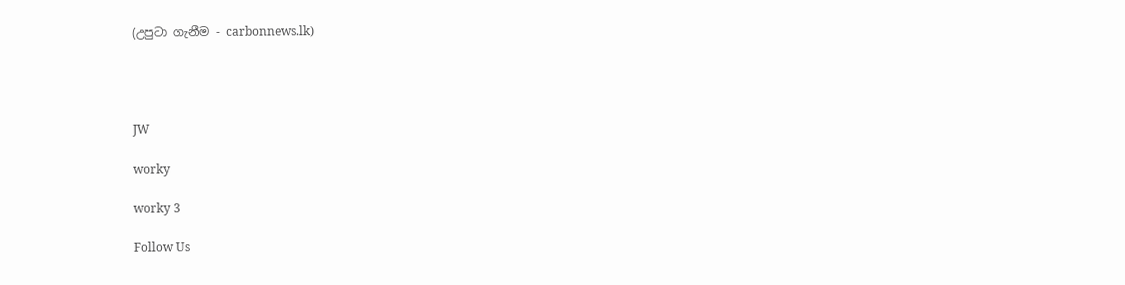(උපුටා ගැනීම - carbonnews.lk)




JW

worky

worky 3

Follow Us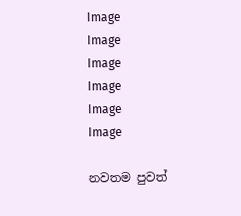Image
Image
Image
Image
Image
Image

නවතම පුවත්